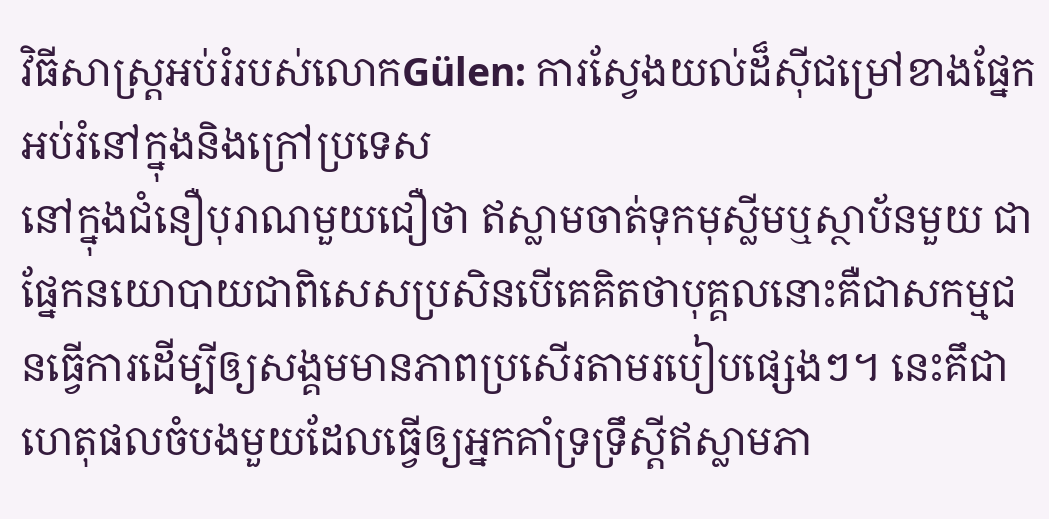វិធីសាស្រ្តអប់រំរបស់លោកGülen: ការស្វែងយល់ដ៏ស៊ីជម្រៅខាងផ្នែកអប់រំនៅក្នុងនិងក្រៅប្រទេស
នៅក្នុងជំនឿបុរាណមួយជឿថា ឥស្លាមចាត់ទុកមុស្លីមឬស្ថាប័នមួយ ជាផ្នែកនយោបាយជាពិសេសប្រសិនបើគេគិតថាបុគ្គលនោះគឺជាសកម្មជនធ្វើការដើម្បីឲ្យសង្គមមានភាពប្រសើរតាមរបៀបផ្សេងៗ។ នេះគឹជាហេតុផលចំបងមួយដែលធ្វើឲ្យអ្នកគាំទ្រទ្រឹស្តីឥស្លាមភា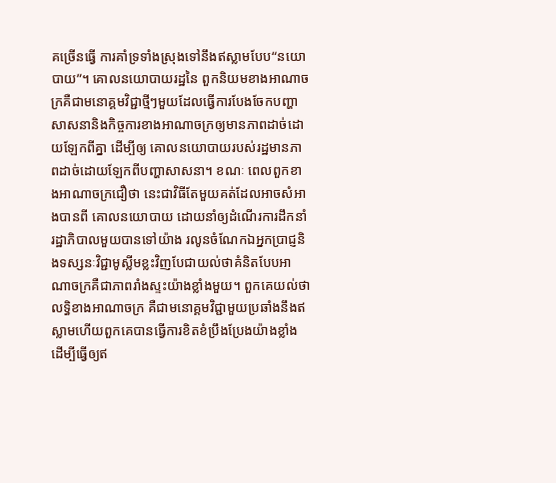គច្រើនធ្វើ ការគាំទ្រទាំងស្រុងទៅនឹងឥស្លាមបែប“នយោបាយ”។ គោលនយោបាយរដ្ឋនៃ ពួកនិយមខាងអាណាចក្រគឺជាមនោគ្គមវិជ្ជាថ្មីៗមួយដែលធ្វើការបែងចែកបញ្ហាសាសនានិងកិច្ចការខាងអាណាចក្រឲ្យមានភាពដាច់ដោយឡែកពីគ្នា ដើម្បីឲ្យ គោលនយោបាយរបស់រដ្ឋមានភាពដាច់ដោយឡែកពីបញ្ហាសាសនា។ ខណៈ ពេលពួកខាងអាណាចក្រជឿថា នេះជាវិធីតែមួយគត់ដែលអាចសំអាងបានពី គោលនយោបាយ ដោយនាំឲ្យដំណើរការដឹកនាំរដ្ឋាភិបាលមួយបានទៅយ៉ាង រលូនចំណែកឯអ្នកប្រាជ្ញនិងទស្សនៈវិជ្ជាមូស្លីមខ្លះវិញបែជាយល់ថាគំនិតបែបអាណាចក្រគឺជាភាពរាំងស្ទះយ៉ាងខ្លាំងមួយ។ ពួកគេយល់ថាលទ្ធិខាងអាណាចក្រ គឺជាមនោគ្គមវិជ្ជាមួយប្រឆាំងនឹងឥស្លាមហើយពួកគេបានធ្វើការខិតខំប្រឹងប្រែងយ៉ាងខ្លាំងដើម្បីធ្វើឲ្យឥ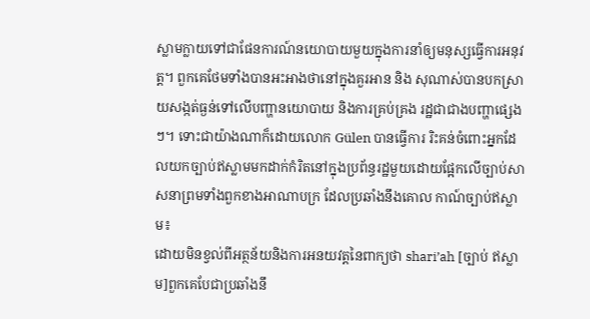ស្លាមក្លាយទៅជាផែនការណ៍នយោបាយមួយក្នុងការនាំឲ្យមនុស្សធ្វើការអនុវត្ត។ ពួកគេថែមទាំងបានអះអាងថានៅក្នុងគួរអាន និង សុណាស់បានបកស្រាយសង្កត់ធ្ងន់ទៅលើបញ្ហានយោបាយ និងការគ្រប់គ្រង រដ្ឋជាជាងបញ្ហាផ្សេងៗ។ ទោះជាយ៉ាងណាក៏ដោយលោក Gülen បានធ្វើការ រិះគន់ចំពោះអ្នកដែលយកច្បាប់ឥស្លាមមកដាក់កំរិតនៅក្នុងប្រព័ន្ធរដ្ឋមួយដោយផ្អែកលើច្បាប់សាសនាព្រមទាំងពួកខាងអាណាបក្រ ដែលប្រឆាំងនឹងគោល កាណ៍ច្បាប់ឥស្លាម៖
ដោយមិនខ្វល់ពីអត្ថន័យនិងការអនយវត្តនៃពាក្យថា shari’ah [ច្បាប់ ឥស្លាម]ពួកគេបែជាប្រឆាំងនឹ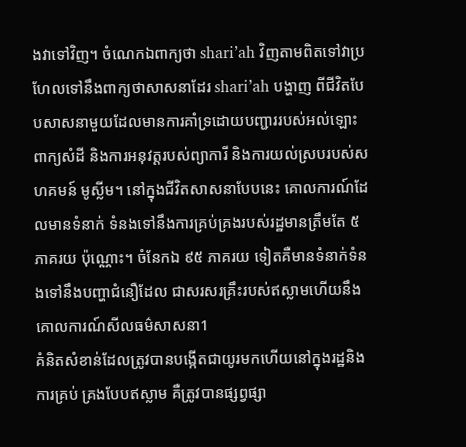ងវាទៅវិញ។ ចំណេកឯពាក្យថា shari’ah វិញតាមពិតទៅវាប្រហែលទៅនឹងពាក្យថាសាសនាដែរ shari’ah បង្ហាញ ពីជីវិតបែបសាសនាមួយដែលមានការគាំទ្រដោយបញ្ជាររបស់អល់ឡោះ ពាក្យសំដី និងការអនុវត្តរបស់ព្យាការី និងការយល់ស្របរបស់សហគមន៍ មូស្លីម។ នៅក្នុងជីវិតសាសនាបែបនេះ គោលការណ៍ដែលមានទំនាក់ ទំនងទៅនឹងការគ្រប់គ្រងរបស់រដ្ឋមានត្រឹមតែ ៥ ភាគរយ ប៉ុណ្ណោះ។ ចំនែកឯ ៩៥ ភាគរយ ទៀតគឺមានទំនាក់ទំនងទៅនឹងបញ្ហាជំនឿដែល ជាសរសរគ្រឹះរបស់ឥស្លាមហើយនឹងគោលការណ៍សីលធម៌សាសនា1
គំនិតសំខាន់ដែលត្រូវបានបង្កើតជាយូរមកហើយនៅក្នុងរដ្ឋនិងការគ្រប់ គ្រងបែបឥស្លាម គឺត្រូវបានផ្សព្វផ្សា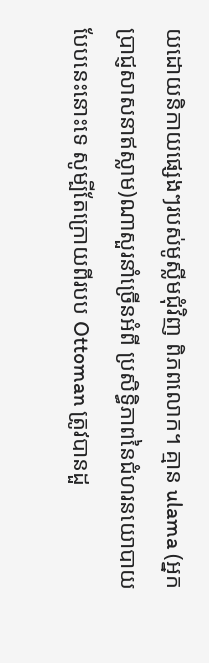យដោយនិកាយផ្សេងៗរបស់មូស្លីមជុំវិញ ពិភពលោក។ គ្មាន ulama (អ្នកប្រាជ្ញសាសនាឥស្លាម)ណាសួរនាំច្រើនអំពី ប្រសិទ្ធិភាពនៃជំហរនយោបាយបែបនេះនោះទេ សូម្បីតែក្រោយពីរបប Ottoman ត្រូវបានដួ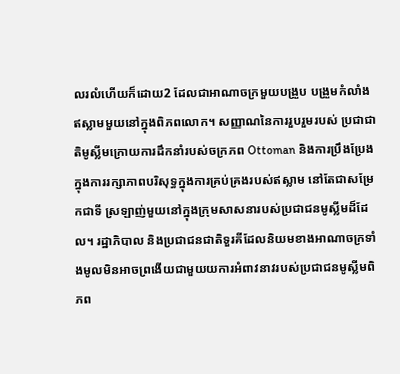លរលំហើយក៏ដោយ2 ដែលជាអាណាចក្រមួយបង្រួប បង្រួមកំលាំងឥស្លាមមួយនៅក្នុងពិភពលោក។ សញ្ញាណនៃការរួបរួមរបស់ ប្រជាជាតិមូស្លីមក្រោយការដឹកនាំរបស់ចក្រភព Ottoman និងការប្រឹងប្រែង ក្នុងការរក្សាភាពបរិសុទ្ធក្នុងការគ្រប់គ្រងរបស់ឥស្លាម នៅតែជាសម្រែកជាទី ស្រឡាញ់មួយនៅក្នុងក្រុមសាសនារបស់ប្រជាជនមូស្លីមដ៏ដែល។ រដ្ឋាភិបាល និងប្រជាជនជាតិទួរគីដែលនិយមខាងអាណាចក្រទាំងមូលមិនអាចព្រងើយជាមួយយការអំពាវនាវរបស់ប្រជាជនមូស្លីមពិភព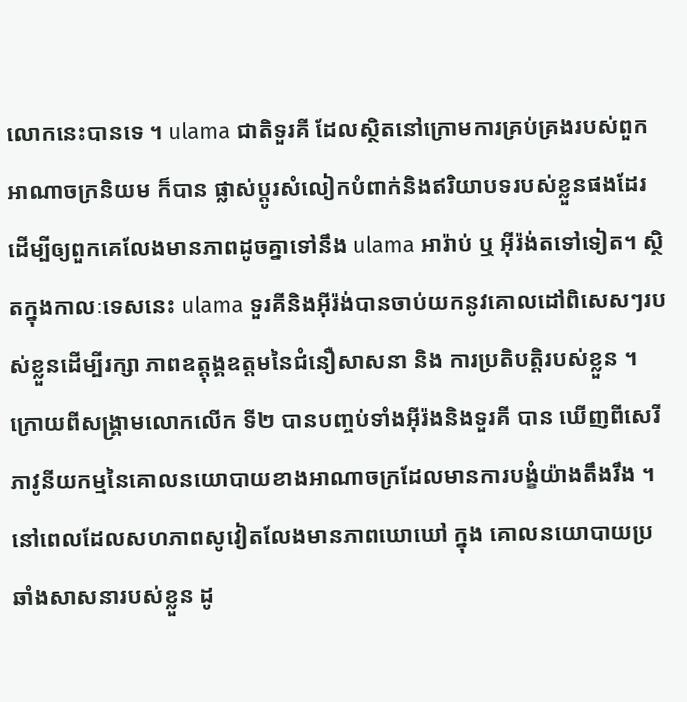លោកនេះបានទេ ។ ulama ជាតិទួរគី ដែលស្ថិតនៅក្រោមការគ្រប់គ្រងរបស់ពួកអាណាចក្រនិយម ក៏បាន ផ្លាស់ប្តូរសំលៀកបំពាក់និងឥរិយាបទរបស់ខ្លួនផងដែរដើម្បីឲ្យពួកគេលែងមានភាពដូចគ្នាទៅនឹង ulama អារ៉ាប់ ឬ អ៊ីរ៉ង់តទៅទៀត។ ស្ថិតក្នុងកាលៈទេសនេះ ulama ទួរគីនិងអ៊ីរ៉ង់បានចាប់យកនូវគោលដៅពិសេសៗរបស់ខ្លួនដើម្បីរក្សា ភាពឧត្តុង្គឧត្តមនៃជំនឿសាសនា និង ការប្រតិបត្តិរបស់ខ្លួន ។
ក្រោយពីសង្គ្រាមលោកលើក ទី២ បានបញ្ចប់ទាំងអ៊ីរ៉ងនិងទួរគី បាន ឃើញពីសេរីភាវូនីយកម្មនៃគោលនយោបាយខាងអាណាចក្រដែលមានការបង្ខំយ៉ាងតឹងរឹង ។ នៅពេលដែលសហភាពសូវៀតលែងមានភាពឃោឃៅ ក្នុង គោលនយោបាយប្រឆាំងសាសនារបស់ខ្លួន ដូ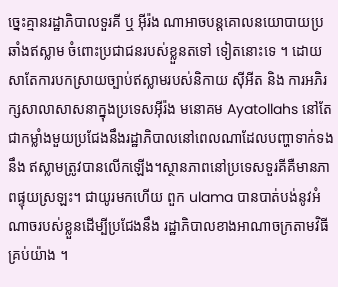ច្នេះគ្មានរដ្ឋាភិបាលទួរគី ឬ អ៊ីរ៉ង ណាអាចបន្តគោលនយោបាយប្រឆាំងឥស្លាម ចំពោះប្រជាជនរបស់ខ្លួនតទៅ ទៀតនោះទេ ។ ដោយសាតែការបកស្រាយច្បាប់ឥស្លាមរបស់និកាយ ស៊ីអីត និង ការអភិរក្សសាលាសាសនាក្នុងប្រទេសអ៊ីរ៉ង មនោគម Ayatollahs នៅតែជាកម្លាំងមួយប្រជែងនឹងរដ្ឋាភិបាលនៅពេលណាដែលបញ្ហាទាក់ទងនឹង ឥស្លាមត្រូវបានលើកឡើង។ស្ថានភាពនៅប្រទេសទួរគីគឺមានភាពផ្ទុយស្រឡះ។ ជាយូរមកហើយ ពួក ulama បានបាត់បង់នូវអំណាចរបស់ខ្លួនដើម្បីប្រជែងនឹង រដ្ឋាភិបាលខាងអាណាចក្រតាមវិធីគ្រប់យ៉ាង ។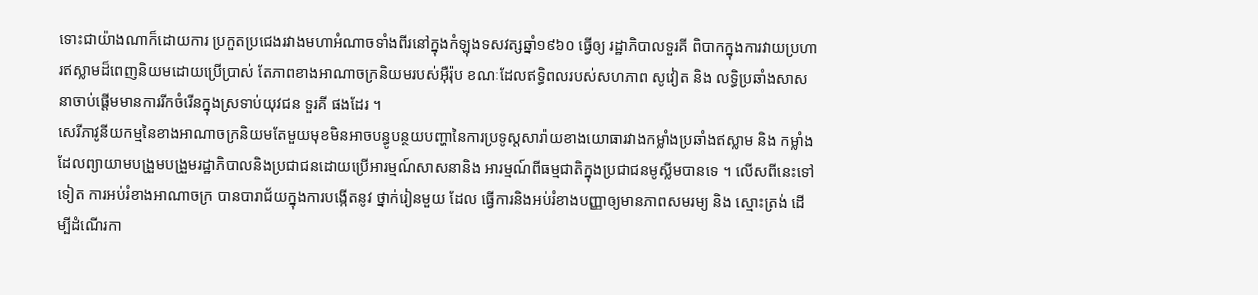ទោះជាយ៉ាងណាក៏ដោយការ ប្រកួតប្រជេងរវាងមហាអំណាចទាំងពីរនៅក្នុងកំឡុងទសវត្សឆ្នាំ១៩៦០ ធ្វើឲ្យ រដ្ឋាភិបាលទួរគី ពិបាកក្នុងការវាយប្រហារឥស្លាមដ៏ពេញនិយមដោយប្រើប្រាស់ តែភាពខាងអាណាចក្រនិយមរបស់អ៊ឺរ៉ុប ខណៈដែលឥទ្ធិពលរបស់សហភាព សូវៀត និង លទ្ធិប្រឆាំងសាសនាចាប់ផ្តើមមានការរីកចំរើនក្នុងស្រទាប់យុវជន ទួរគី ផងដែរ ។
សេរីភាវូនីយកម្មនៃខាងអាណាចក្រនិយមតែមួយមុខមិនអាចបន្ធូបន្ថយបញ្ហានៃការប្រទូស្តសារ៉ាយខាងយោធារវាងកម្លាំងប្រឆាំងឥស្លាម និង កម្លាំង ដែលព្យាយាមបង្រួមបង្រួមរដ្ឋាភិបាលនិងប្រជាជនដោយប្រើអារម្មណ៍សាសនានិង អារម្មណ៍ពីធម្មជាតិក្នុងប្រជាជនមូស្លីមបានទេ ។ លើសពីនេះទៅទៀត ការអប់រំខាងអាណាចក្រ បានបារាជ័យក្នុងការបង្កើតនូវ ថ្នាក់រៀនមួយ ដែល ធ្វើការនិងអប់រំខាងបញ្ញាឲ្យមានភាពសមរម្យ និង ស្មោះត្រង់ ដើម្បីដំណើរកា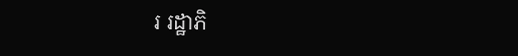រ រដ្ឋាភិ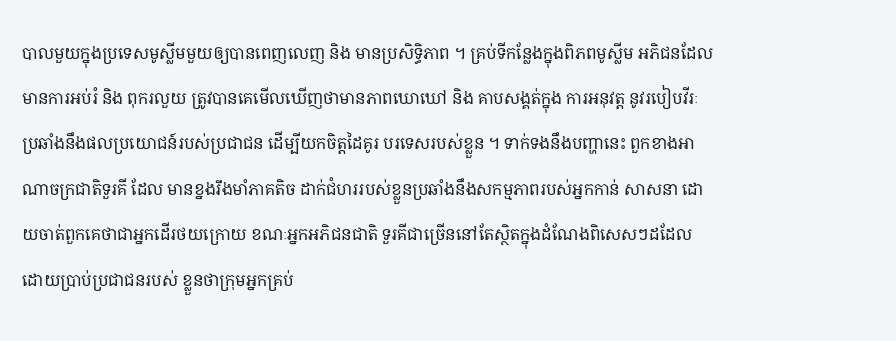បាលមួយក្នុងប្រទេសមូស្លីមមួយឲ្យបានពេញលេញ និង មានប្រសិទ្ធិភាព ។ គ្រប់ទីកន្លែងក្នុងពិភពមូស្លីម អភិជនដែលមានការអប់រំ និង ពុករលួយ ត្រូវបានគេមើលឃើញថាមានភាពឃោឃៅ និង គាបសង្គត់ក្នុង ការអនុវត្ត នូវរបៀបវីរៈប្រឆាំងនឹងផលប្រយោជន៍របស់ប្រជាជន ដើម្បីយកចិត្តដៃគូរ បរទេសរបស់ខ្លួន ។ ទាក់ទងនឹងបញ្ហានេះ ពួកខាងអាណាចក្រជាតិទួរគី ដែល មានខ្នងរឹងមាំភាគតិច ដាក់ជំហររបស់ខ្លួនប្រឆាំងនឹងសកម្មភាពរបស់អ្នកកាន់ សាសនា ដោយចាត់ពួកគេថាជាអ្នកដើរថយក្រោយ ខណៈអ្នកអភិជនជាតិ ទួរគីជាច្រើននៅតែស្ថិតក្នុងដំណែងពិសេសៗដដែល ដោយប្រាប់ប្រជាជនរបស់ ខ្លួនថាក្រុមអ្នកគ្រប់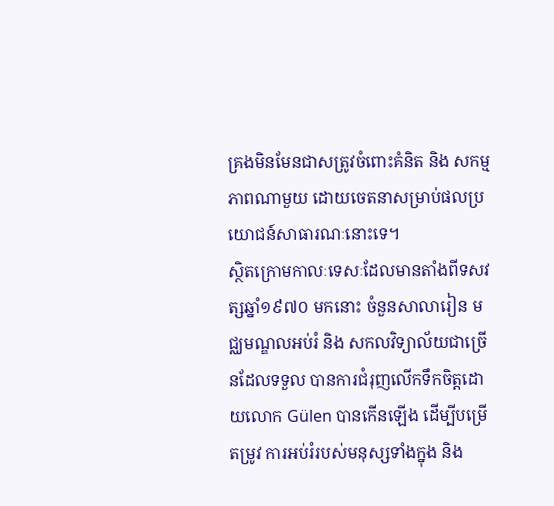គ្រងមិនមែនជាសត្រូវចំពោះគំនិត និង សកម្មភាពណាមួយ ដោយចេតនាសម្រាប់ផលប្រយោជន៍សាធារណៈនោះទេ។
ស្ថិតក្រោមកាលៈទេសៈដែលមានតាំងពីទសវត្សឆ្នាំ១៩៧០ មកនោះ ចំនួនសាលារៀន មជ្ឈមណ្ឌលអប់រំ និង សកលវិទ្យាល័យជាច្រើនដែលទទួល បានការជំរុញលើកទឹកចិត្តដោយលោក Gülen បានកើនឡើង ដើម្បីបម្រើតម្រូវ ការអប់រំរបស់មនុស្សទាំងក្នុង និង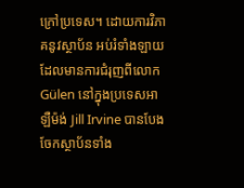ក្រៅប្រទេស។ ដោយការវិភាគនូវស្ថាប័ន អប់រំទាំងឡាយដែលមានការជំរុញពីលោក Gülen នៅក្នុងប្រទេសអាឡឺម៉ង់ Jill Irvine បានបែងចែកស្ថាប័នទាំង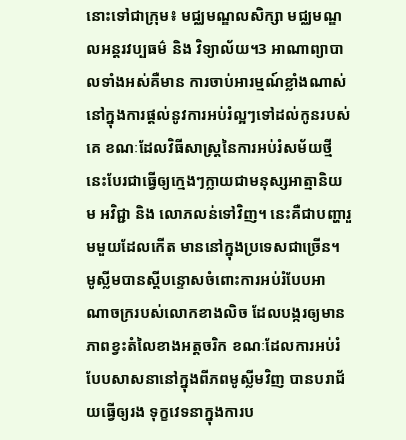នោះទៅជាក្រុម៖ មជ្ឈមណ្ឌលសិក្សា មជ្ឈមណ្ឌលអន្តរវប្បធម៌ និង វិទ្យាល័យ។3 អាណាព្យាបាលទាំងអស់គឺមាន ការចាប់អារម្មណ៍ខ្លាំងណាស់នៅក្នុងការផ្តល់នូវការអប់រំល្អៗទៅដល់កូនរបស់គេ ខណៈដែលវិធីសាស្រ្តនៃការអប់រំសម័យថ្មីនេះបែរជាធ្វើឲ្យក្មេងៗក្លាយជាមនុស្សអាត្មានិយម អវិជ្ជា និង លោភលន់ទៅវិញ។ នេះគឺជាបញ្ហារួមមួយដែលកើត មាននៅក្នុងប្រទេសជាច្រើន។ មូស្លីមបានស្តីបន្ទោសចំពោះការអប់រំបែបអា ណាចក្ររបស់លោកខាងលិច ដែលបង្ករឲ្យមានភាពខ្វះតំលៃខាងអត្តចរិក ខណៈដែលការអប់រំបែបសាសនានៅក្នុងពីភពមូស្លីមវិញ បានបរាជ័យធ្វើឲ្យរង ទុក្ខវេទនាក្នុងការប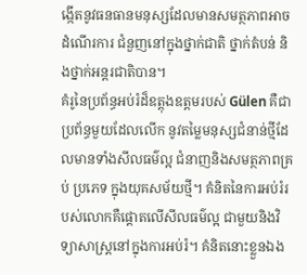ង្កើតនូវធនធានមនុស្សដែលមានសមត្ថភាពអាចដំណើរការ ជំនួញនៅក្នុងថ្នាក់ជាតិ ថ្នាក់តំបន់ និងថ្នាក់អន្តរជាតិបាន។
គំរូនៃប្រព័ន្ធអប់រំដ៏ឧត្តុងឧត្តមរបស់ Gülen គឺជាប្រព័ន្ធមួយដែលលើក នូវតម្លៃមនុស្សជំនាន់ថ្មីដែលមានទាំងសីលធម៌ល្អ ជំនាញនិងសមត្ថភាពគ្រប់ ប្រភេទ ក្នុងយុគសម័យថ្មី។ គំនិតនៃការអប់រំរបស់លោកគឺផ្តោតលើសីលធម៌ល្អ ជាមួយនិងវិទ្យាសាស្រ្តនៅក្នុងការអប់រំ។ គំនិតនោះខ្លួនឯង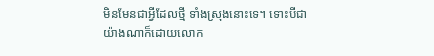មិនមែនជាអ្វីដែលថ្មី ទាំងស្រុងនោះទេ។ ទោះបីជាយ៉ាងណាក៏ដោយលោក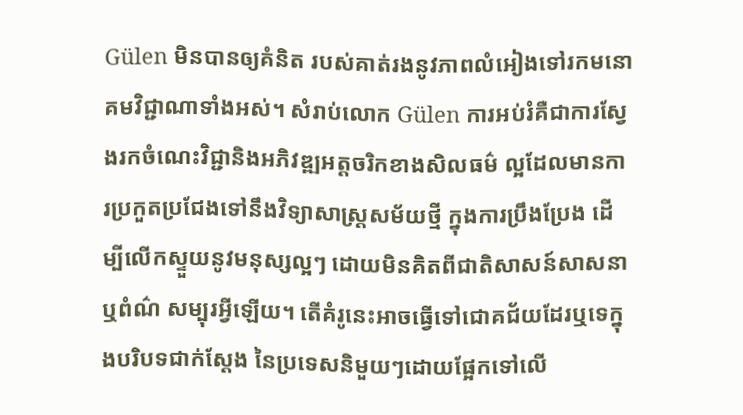Gülen មិនបានឲ្យគំនិត របស់គាត់រងនូវភាពលំអៀងទៅរកមនោគមវិជ្ជាណាទាំងអស់។ សំរាប់លោក Gülen ការអប់រំគឺជាការស្វែងរកចំណេះវិជ្ជានិងអភិវឌ្ឍអត្តចរិកខាងសិលធម៌ ល្អដែលមានការប្រកួតប្រជែងទៅនឹងវិទ្យាសាស្រ្តសម័យថ្មី ក្នុងការប្រឹងប្រែង ដើម្បីលើកស្ទួយនូវមនុស្សល្អៗ ដោយមិនគិតពីជាតិសាសន៍សាសនាឬពំណ៌ សម្បុរអ្វីឡើយ។ តើគំរូនេះអាចធ្វើទៅជោគជ័យដែរឬទេក្នុងបរិបទជាក់ស្តែង នៃប្រទេសនិមួយៗដោយផ្អែកទៅលើ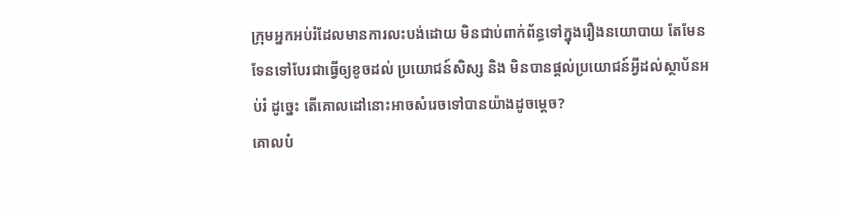ក្រុមអ្នកអប់រំដែលមានការលះបង់ដោយ មិនជាប់ពាក់ព័ន្ធទៅក្នុងរឿងនយោបាយ តែមែនទែនទៅបែរជាធ្វើឲ្យខូចដល់ ប្រយោជន៍សិស្ស និង មិនបានផ្តល់ប្រយោជន៍អ្វីដល់ស្ថាប័នអប់រំ ដូច្នេះ តើគោលដៅនោះអាចសំរេចទៅបានយ៉ាងដូចម្តេច?
គោលបំ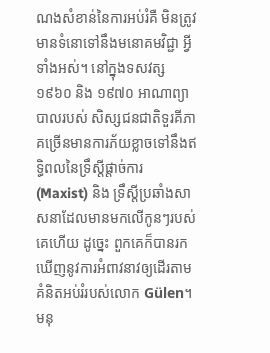ណងសំខាន់នៃការអប់រំគឺ មិនត្រូវមានទំនោទៅនឹងមនោគមវិជ្ជា អ្វីទាំងអស់។ នៅក្នុងទសវត្ស ១៩៦០ និង ១៩៧០ អាណាព្យាបាលរបស់ សិស្សជនជាតិទួរគីភាគច្រើនមានការភ័យខ្លាចទៅនឹងឥទ្ធិពលនៃទ្រឹស្តីផ្តាច់ការ (Maxist) និង ទ្រឹស្តីប្រឆាំងសាសនាដែលមានមកលើកូនៗរបស់គេហើយ ដូច្នេះ ពួកគេក៏បានរកឃើញនូវការអំពាវនាវឲ្យដើរតាមគំនិតអប់រំរបស់លោក Gülen។ មនុ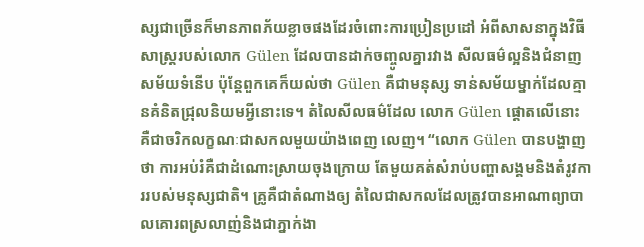ស្សជាច្រើនក៏មានភាពភ័យខ្លាចផងដែរចំពោះការប្រៀនប្រដៅ អំពីសាសនាក្នុងវិធីសាស្រ្តរបស់លោក Gülen ដែលបានដាក់ចញ្ចូលគ្នារវាង សីលធម៌ល្អនិងជំនាញសម័យទំនើប ប៉ុន្តែពួកគេក៏យល់ថា Gülen គឺជាមនុស្ស ទាន់សម័យម្នាក់ដែលគ្មានគំនិតជ្រុលនិយមអ្វីនោះទេ។ តំលៃសីលធម៌ដែល លោក Gülen ផ្តោតលើនោះ គឺជាចរិកលក្ខណៈជាសកលមួយយ៉ាងពេញ លេញ។ “លោក Gülen បានបង្ហាញថា ការអប់រំគឺជាដំណោះស្រាយចុងក្រោយ តែមួយគត់សំរាប់បញ្ហាសង្គមនិងតំរូវការរបស់មនុស្សជាតិ។ គ្រូគឺជាតំណាងឲ្យ តំលៃជាសកលដែលត្រូវបានអាណាព្យាបាលគោរពស្រលាញ់និងជាភ្នាក់ងា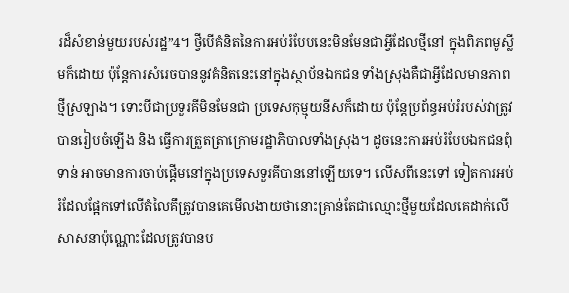រដ៏សំខាន់មួយរបស់រដ្ឋ”4។ ថ្វីបើគំនិតនៃការអប់រំបែបនេះមិនមែនជាអ្វីដែលថ្មីនៅ ក្នុងពិភពមូស្លីមក៏ដោយ ប៉ុន្តែការសំរេចបាននូវគំនិតនេះនៅក្នុងស្ថាប័នឯកជន ទាំងស្រុងគឺជាអ្វីដែលមានភាពថ្មីស្រឡាង។ ទោះបីជាប្រទួរគីមិនមែនជា ប្រទេសកុម្មុយនីសក៏ដោយ ប៉ុន្តែប្រព័ន្ធអប់រំរបស់វាត្រូវបានរៀបចំឡើង និង ធ្វើការត្រួតត្រាក្រោមរដ្ឋាភិបាលទាំងស្រុង។ ដូចនេះការអប់រំបែបឯកជនពុំទាន់ អាចមានការចាប់ផ្តើមនៅក្នុងប្រទេសទួរគីបាននៅឡើយទេ។ លើសពីនេះទៅ ទៀតការអប់រំដែលផ្អែកទៅលើតំលៃគឹត្រូវបានគេមើលងាយថានោះគ្រាន់តែជាឈ្មោះថ្មីមួយដែលគេដាក់លើសាសនាប៉ុណ្ណោះដែលត្រូវបានប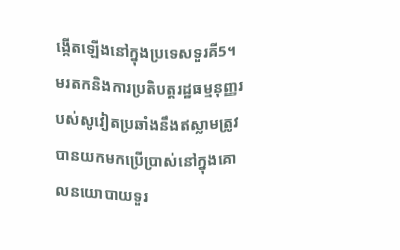ង្កើតឡើងនៅក្នុងប្រទេសទួរគី5។
មរតកនិងការប្រតិបត្តរដ្ឋធម្មនុញ្ញរបស់សូវៀតប្រឆាំងនឹងឥស្លាមត្រូវបានយកមកប្រើប្រាស់នៅក្នុងគោលនយោបាយទួរ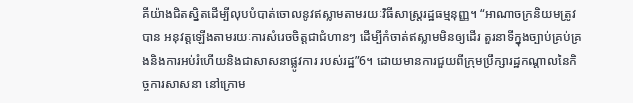គីយ៉ាងជិតស្និតដើម្បីលុបបំបាត់ចោលនូវឥស្លាមតាមរយៈវិធីសាស្រ្តរដ្ឋធម្មនុញ្ញ។ “អាណាចក្រនិយមត្រូវបាន អនុវត្តឡើងតាមរយៈការសំរេចចិត្តជាជំហានៗ ដើម្បីកំចាត់ឥស្លាមមិនឲ្យដើរ តួរនាទីក្នុងច្បាប់គ្រប់គ្រងនិងការអប់រំហើយនិងជាសាសនាផ្លូវការ របស់រដ្ឋ”6។ ដោយមានការជួយពីក្រុមប្រឹក្សារដ្ឋកណ្តាលនៃកិច្ចការសាសនា នៅក្រោម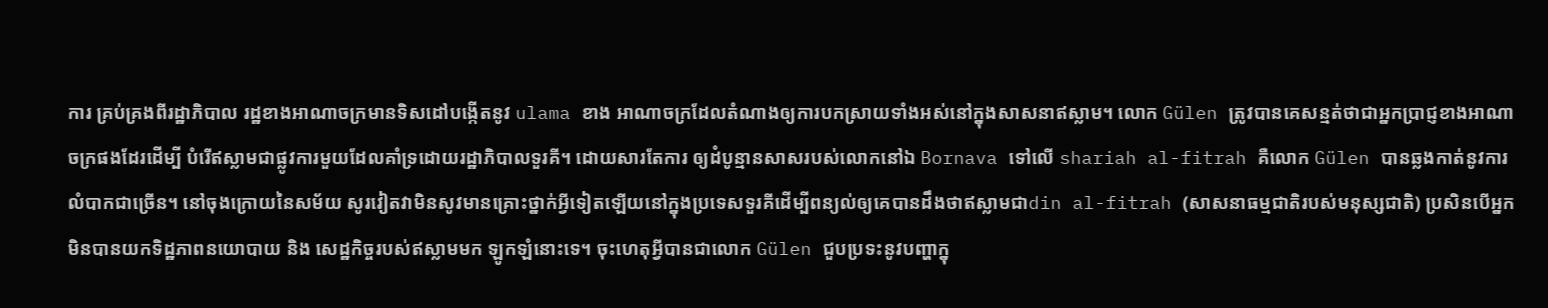ការ គ្រប់គ្រងពីរដ្ឋាភិបាល រដ្ឋខាងអាណាចក្រមានទិសដៅបង្កើតនូវ ulama ខាង អាណាចក្រដែលតំណាងឲ្យការបកស្រាយទាំងអស់នៅក្នុងសាសនាឥស្លាម។ លោក Gülen ត្រូវបានគេសន្មត់ថាជាអ្នកប្រាជ្ញខាងអាណាចក្រផងដែរដើម្បី បំរើឥស្លាមជាផ្លូវការមួយដែលគាំទ្រដោយរដ្ឋាភិបាលទួរគី។ ដោយសារតែការ ឲ្យដំបូន្មានសាសរបស់លោកនៅឯ Bornava ទៅលើ shariah al-fitrah គឺលោក Gülen បានឆ្លងកាត់នូវការលំបាកជាច្រើន។ នៅចុងក្រោយនៃសម័យ សូរវៀតវាមិនសូវមានគ្រោះថ្នាក់អ្វីទៀតឡើយនៅក្នុងប្រទេសទួរគីដើម្បីពន្យល់ឲ្យគេបានដឹងថាឥស្លាមជាdin al-fitrah (សាសនាធម្មជាតិរបស់មនុស្សជាតិ) ប្រសិនបើអ្នកមិនបានយកទិដ្ឋភាពនយោបាយ និង សេដ្ឋកិច្ចរបស់ឥស្លាមមក ឡូកឡំនោះទេ។ ចុះហេតុអ្វីបានជាលោក Gülen ជួបប្រទះនូវបញ្ហាក្នុ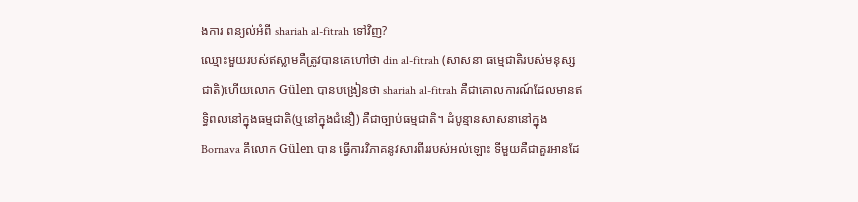ងការ ពន្យល់អំពី shariah al-fitrah ទៅវិញ?
ឈ្មោះមួយរបស់ឥស្លាមគឺត្រូវបានគេហៅថា din al-fitrah (សាសនា ធម្មេជាតិរបស់មនុស្សជាតិ)ហើយលោក Gülen បានបង្រៀនថា shariah al-fitrah គឺជាគោលការណ៍ដែលមានឥទ្ធិពលនៅក្នុងធម្មជាតិ(ឬនៅក្នុងជំនឿ) គឺជាច្បាប់ធម្មជាតិ។ ដំបូន្មានសាសនានៅក្នុង Bornava គឹលោក Gülen បាន ធ្វើការវិភាគនូវសារពីររបស់អល់ឡោះ ទីមួយគឺជាគួរអានដែ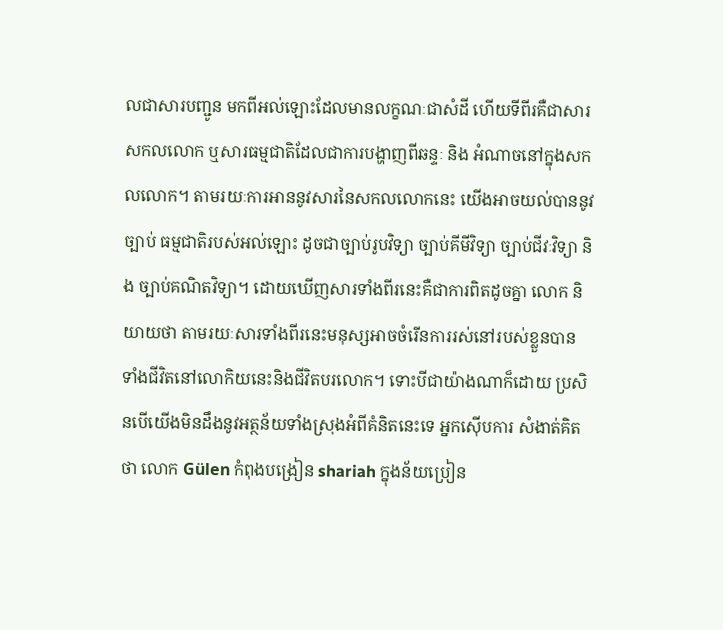លជាសារបញ្ជូន មកពីអល់ឡោះដែលមានលក្ខណៈជាសំដី ហើយទីពីរគឺជាសារសកលលោក ឬសារធម្មជាតិដែលជាការបង្ហាញពីឆន្ទៈ និង អំណាចនៅក្នុងសកលលោក។ តាមរយៈការអាននូវសារនៃសកលលោកនេះ យើងអាចយល់បាននូវច្បាប់ ធម្មជាតិរបស់អល់ឡោះ ដូចជាច្បាប់រូបវិទ្យា ច្បាប់គីមីវិទ្យា ច្បាប់ជីវៈវិទ្យា និង ច្បាប់គណិតវិទ្យា។ ដោយឃើញសារទាំងពីរនេះគឺជាការពិតដូចគ្នា លោក និយាយថា តាមរយៈសារទាំងពីរនេះមនុស្សអាចចំរើនការរស់នៅរបស់ខ្លួនបាន ទាំងជីវិតនៅលោកិយនេះនិងជីវិតបរលោក។ ទោះបីជាយ៉ាងណាក៏ដោយ ប្រសិនបើយើងមិនដឹងនូវអត្ថន័យទាំងស្រុងអំពីគំនិតនេះទេ អ្នកស៊ើបការ សំងាត់គិតថា លោក Gülen កំពុងបង្រៀន shariah ក្នុងន័យប្រៀន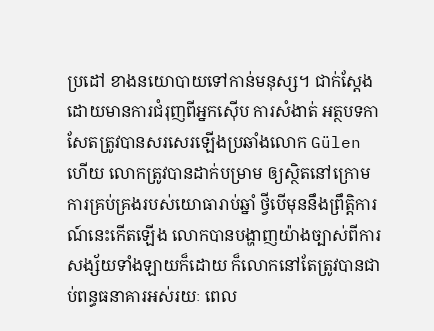ប្រដៅ ខាងនយោបាយទៅកាន់មនុស្ស។ ជាក់ស្តែង ដោយមានការជំរុញពីអ្នកស៊ើប ការសំងាត់ អត្ថបទកាសែតត្រូវបានសរសេរឡើងប្រឆាំងលោក Gülen ហើយ លោកត្រូវបានដាក់បម្រាម ឲ្យស្ថិតនៅក្រោមការគ្រប់គ្រងរបស់យោធារាប់ឆ្នាំ ថ្វីបើមុននឹងព្រឹត្តិការណ៍នេះកើតឡើង លោកបានបង្ហាញយ៉ាងច្បាស់ពីការ សង្ស័យទាំងឡាយក៏ដោយ ក៏លោកនៅតែត្រូវបានជាប់ពន្ធធនាគារអស់រយៈ ពេល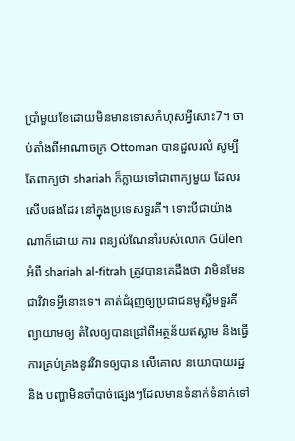ប្រាំមួយខែដោយមិនមានទោសកំហុសអ្វីសោះ7។ ចាប់តាំងពីអាណាចក្រ Ottoman បានដួលរលំ សូម្បីតែពាក្យថា shariah ក៏ក្លាយទៅជាពាក្យមួយ ដែលរសើបផងដែរ នៅក្នុងប្រទេសទួរគី។ ទោះបីជាយ៉ាងណាក៏ដោយ ការ ពន្យល់ណែនាំរបស់លោក Gülen អំពី shariah al-fitrah ត្រូវបានគេដឹងថា វាមិនមែនជាវិវាទអ្វីនោះទេ។ គាត់ជំរុញឲ្យប្រជាជនមូស្លីមទួរគី ព្យាយាមឲ្យ តំលៃឲ្យបានជ្រៅពីអត្ថន័យឥស្លាម និងធ្វើការគ្រប់គ្រងនូវវិវាទឲ្យបាន លើគោល នយោបាយរដ្ឋ និង បញ្ហាមិនចាំបាច់ផ្សេងៗដែលមានទំនាក់ទំនាក់ទៅ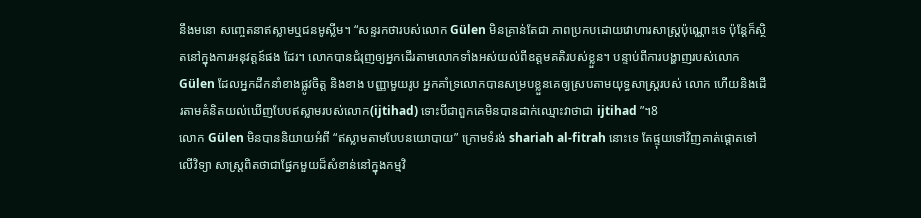នឹងមនោ សញ្ចេតនាឥស្លាមឬជនមូស្លីម។ “សន្ទរកថារបស់លោក Gülen មិនគ្រាន់តែជា ភាពប្រកបដោយវោហារសាស្រ្តប៉ុណ្ណោះទេ ប៉ុន្តែក៏ស្ថិតនៅក្នុងការអនុវត្តន៍ផង ដែរ។ លោកបានជំរុញឲ្យអ្នកដើរតាមលោកទាំងអស់យល់ពីឧត្តមគតិរបស់ខ្លួន។ បន្ទាប់ពីការបង្ហាញរបស់លោក Gülen ដែលអ្នកដឹកនាំខាងផ្លូវចិត្ត និងខាង បញ្ញាមួយរូប អ្នកគាំទ្រលោកបានសម្របខ្លួនគេឲ្យស្របតាមយុទ្ធសាស្រ្តរបស់ លោក ហើយនិងដើរតាមគំនិតយល់ឃើញបែបឥស្លាមរបស់លោក(ijtihad) ទោះបីជាពួកគេមិនបានដាក់ឈ្មោះវាថាជា ijtihad ”។8
លោក Gülen មិនបាននិយាយអំពី “ឥស្លាមតាមបែបនយោបាយ” ក្រោមទំរង់ shariah al-fitrah នោះទេ តែផ្ទុយទៅវិញគាត់ផ្តោតទៅលើវិទ្យា សាស្រ្តពិតថាជាផ្នែកមួយដ៏សំខាន់នៅក្នុងកម្មវិ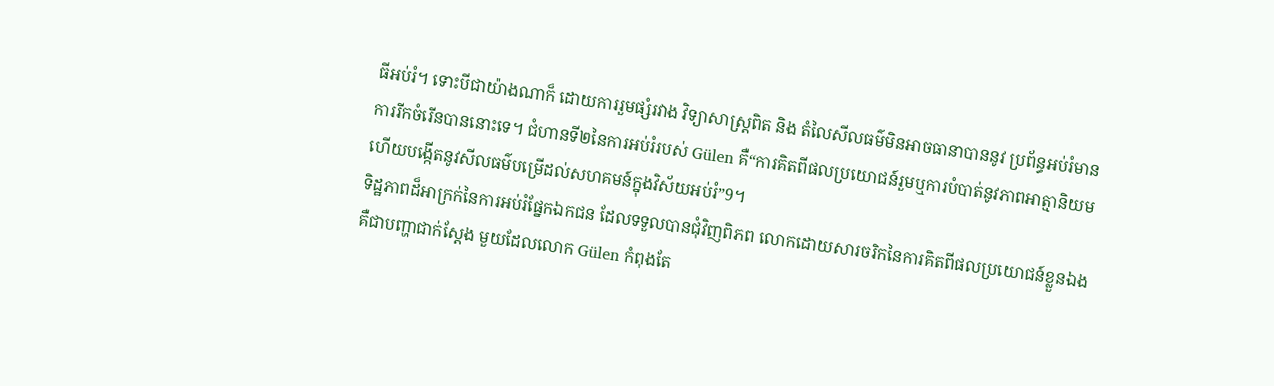ធីអប់រំ។ ទោះបីជាយ៉ាងណាក៏ ដោយការរួមផ្សំរវាង វិទ្យាសាស្រ្តពិត និង តំលៃសីលធម៌មិនអាចធានាបាននូវ ប្រព័ន្ធអប់រំមានការរីកចំរើនបាននោះទេ។ ជំហានទី២នៃការអប់រំរបស់ Gülen គឺ“ការគិតពីផលប្រយោជន៍រួមឬការបំបាត់នូវភាពអាត្មានិយមហើយបង្កើតនូវសីលធម៌បម្រើដល់សហគមន៍ក្នុងវិស័យអប់រំ”9។
ទិដ្ឋភាពដ៏អាក្រក់នៃការអប់រំផ្នែកឯកជន ដែលទទួលបានជុំវិញពិភព លោកដោយសារចរិកនៃការគិតពីផលប្រយោជន៍ខ្លួនឯង គឺជាបញ្ហាជាក់ស្តែង មួយដែលលោក Gülen កំពុងតែ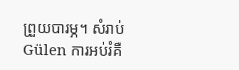ព្រួយបារម្ភ។ សំរាប់ Gülen ការអប់រំគឺ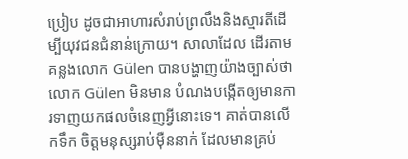ប្រៀប ដូចជាអាហារសំរាប់ព្រលឹងនិងស្មារតីដើម្បីយុវជនជំនាន់ក្រោយ។ សាលាដែល ដើរតាមគន្លងលោក Gülen បានបង្ហាញយ៉ាងច្បាស់ថាលោក Gülen មិនមាន បំណងបង្កើតឲ្យមានការទាញយកផលចំនេញអ្វីនោះទេ។ គាត់បានលើកទឹក ចិត្តមនុស្សរាប់ម៉ឺននាក់ ដែលមានគ្រប់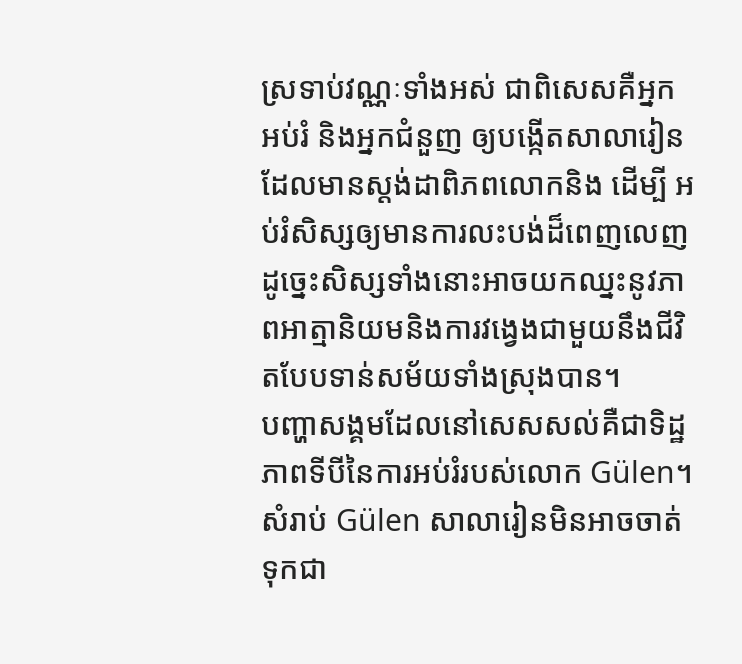ស្រទាប់វណ្ណៈទាំងអស់ ជាពិសេសគឺអ្នក អប់រំ និងអ្នកជំនួញ ឲ្យបង្កើតសាលារៀនដែលមានស្តង់ដាពិភពលោកនិង ដើម្បី អប់រំសិស្សឲ្យមានការលះបង់ដ៏ពេញលេញដូច្នេះសិស្សទាំងនោះអាចយកឈ្នះនូវភាពអាត្មានិយមនិងការវង្វេងជាមួយនឹងជីវិតបែបទាន់សម័យទាំងស្រុងបាន។
បញ្ហាសង្គមដែលនៅសេសសល់គឺជាទិដ្ឋភាពទីបីនៃការអប់រំរបស់លោក Gülen។ សំរាប់ Gülen សាលារៀនមិនអាចចាត់ទុកជា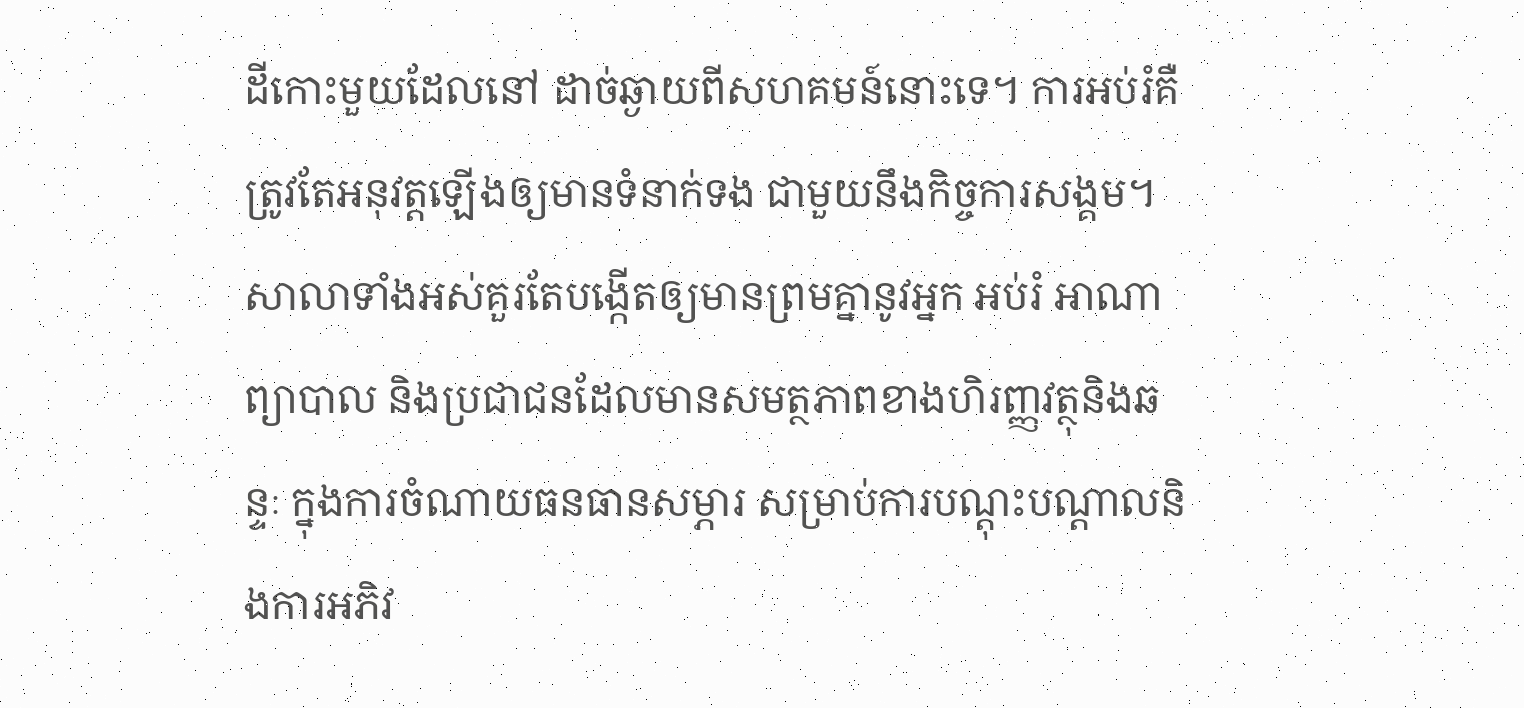ដីកោះមួយដែលនៅ ដាច់ឆ្ងាយពីសហគមន៍នោះទេ។ ការអប់រំគឺត្រូវតែអនុវត្តឡើងឲ្យមានទំនាក់ទង ជាមួយនឹងកិច្ចការសង្គម។ សាលាទាំងអស់គួរតែបង្កើតឲ្យមានព្រមគ្នានូវអ្នក អប់រំ អាណាព្យាបាល និងប្រជាជនដែលមានសមត្ថភាពខាងហិរញ្ញវត្ថុនិងឆន្ទៈ ក្នុងការចំណាយធនធានសម្ភារ សម្រាប់ការបណ្តុះបណ្តាលនិងការអភិវ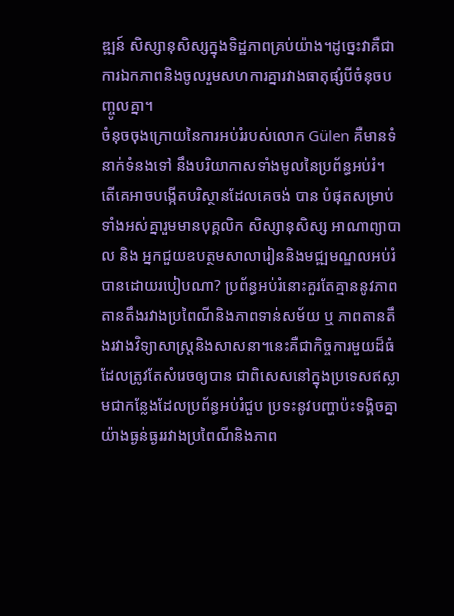ឌ្ឍន៍ សិស្សានុសិស្សក្នុងទិដ្ឋភាពគ្រប់យ៉ាង។ដូច្នេះវាគឺជាការឯកភាពនិងចូលរួមសហការគ្នារវាងធាតុផ្សំបីចំនុចបញ្ចូលគ្នា។
ចំនុចចុងក្រោយនៃការអប់រំរបស់លោក Gülen គឺមានទំនាក់ទំនងទៅ នឹងបរិយាកាសទាំងមូលនៃប្រព័ន្ធអប់រំ។ តើគេអាចបង្កើតបរិស្ថានដែលគេចង់ បាន បំផុតសម្រាប់ទាំងអស់គ្នារួមមានបុគ្គលិក សិស្សានុសិស្ស អាណាព្យាបាល និង អ្នកជួយឧបត្ថមសាលារៀននិងមជ្ឍមណ្ឌលអប់រំបានដោយរបៀបណា? ប្រព័ន្ធអប់រំនោះគួរតែគ្មាននូវភាពតានតឹងរវាងប្រពៃណីនិងភាពទាន់សម័យ ឬ ភាពតានតឹងរវាងវិទ្យាសាស្រ្តនិងសាសនា។នេះគឺជាកិច្ចការមួយដ៏ធំដែលត្រូវតែសំរេចឲ្យបាន ជាពិសេសនៅក្នុងប្រទេសឥស្លាមជាកន្លែងដែលប្រព័ន្ធអប់រំជួប ប្រទះនូវបញ្ហាប៉ះទង្គិចគ្នាយ៉ាងធ្ងន់ធ្ងររវាងប្រពៃណីនិងភាព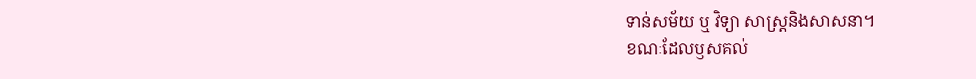ទាន់សម័យ ឬ វិទ្យា សាស្រ្តនិងសាសនា។
ខណៈដែលឫសគល់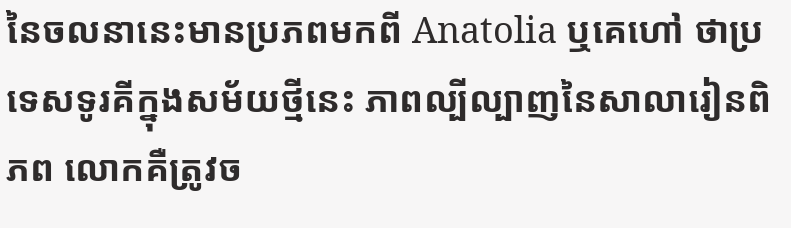នៃចលនានេះមានប្រភពមកពី Anatolia ឬគេហៅ ថាប្រទេសទូរគីក្នុងសម័យថ្មីនេះ ភាពល្បីល្បាញនៃសាលារៀនពិភព លោកគឺត្រូវច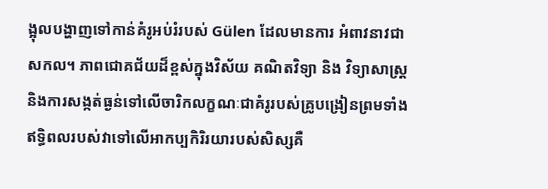ង្អុលបង្ហាញទៅកាន់គំរូអប់រំរបស់ Gülen ដែលមានការ អំពាវនាវជាសកល។ ភាពជោគជ័យដ៏ខ្ពស់ក្នុងវិស័យ គណិតវិទ្យា និង វិទ្យាសាស្រ្តនិងការសង្កត់ធ្ងន់ទៅលើចារិកលក្ខណៈជាគំរូរបស់គ្រូបង្រៀនព្រមទាំងឥទ្ធិពលរបស់វាទៅលើអាកប្បកិរិរយារបស់សិស្សគឺ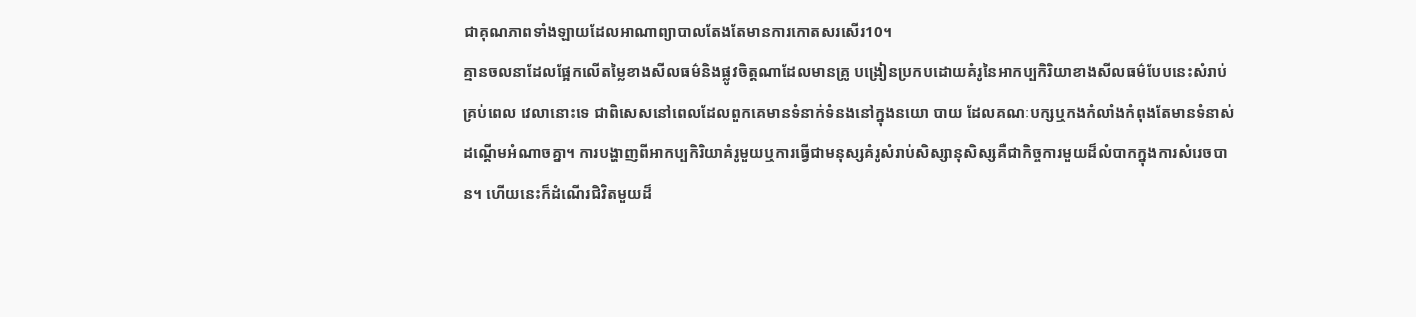ជាគុណភាពទាំងឡាយដែលអាណាព្យាបាលតែងតែមានការកោតសរសើរ10។
គ្មានចលនាដែលផ្អែកលើតម្លៃខាងសីលធម៌និងផ្លូវចិត្តណាដែលមានគ្រូ បង្រៀនប្រកបដោយគំរូនៃអាកប្បកិរិយាខាងសីលធម៌បែបនេះសំរាប់គ្រប់ពេល វេលានោះទេ ជាពិសេសនៅពេលដែលពួកគេមានទំនាក់ទំនងនៅក្នុងនយោ បាយ ដែលគណៈបក្សឬកងកំលាំងកំពុងតែមានទំនាស់ដណ្តើមអំណាចគ្នា។ ការបង្ហាញពីអាកប្បកិរិយាគំរូមួយឬការធ្វើជាមនុស្សគំរូសំរាប់សិស្សានុសិស្សគឺជាកិច្ចការមួយដ៏លំបាកក្នុងការសំរេចបាន។ ហើយនេះក៏ដំណើរជិវិតមួយដ៏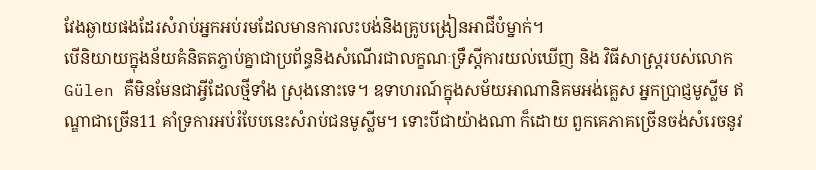វែងឆ្ងាយផងដែរសំរាប់អ្នកអប់រមដែលមានការលះបង់និងគ្រូបង្រៀនអាជីបំម្នាក់។
បើនិយាយក្នុងន័យគំនិតតភ្ចាប់គ្នាជាប្រព័ន្ធនិងសំណើរជាលក្ខណៈទ្រឹស្តីការយល់ឃើញ និង វិធីសាស្រ្តរបស់លោក Gülen គឺមិនមែនជាអ្វីដែលថ្មីទាំង ស្រុងនោះទេ។ ឧទាហរណ៍ក្នុងសម័យអាណានិគមអង់គ្លេស អ្នកប្រាជ្ញមូស្លីម ឥណ្ឌាជាច្រើន11 គាំទ្រការអប់រំបែបនេះសំរាប់ជនមូស្លីម។ ទោះបីជាយ៉ាងណា ក៏ដោយ ពួកគេភាគច្រើនចង់សំរេចនូវ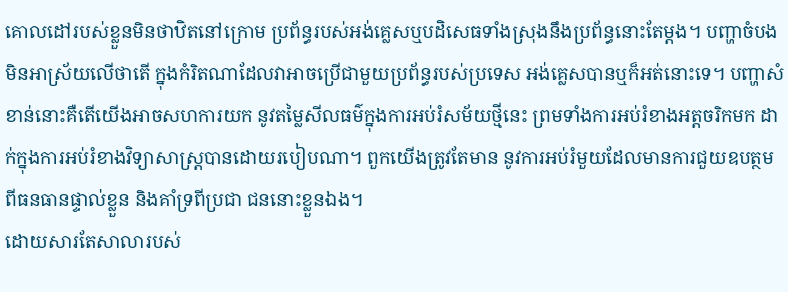គោលដៅរបស់ខ្លួនមិនថាឋិតនៅក្រោម ប្រព័ន្ធរបស់អង់គ្លេសឬបដិសេធទាំងស្រុងនឹងប្រព័ន្ធនោះតែម្តង។ បញ្ហាចំបង មិនអាស្រ័យលើថាតើ ក្នុងកំរិតណាដែលវាអាចប្រើជាមួយប្រព័ន្ធរបស់ប្រទេស អង់គ្លេសបានឬក៏អត់នោះទេ។ បញ្ហាសំខាន់នោះគឺតើយើងអាចសហការយក នូវតម្លៃសីលធម៌ក្នុងការអប់រំសម័យថ្មីនេះ ព្រមទាំងការអប់រំខាងអត្តចរិកមក ដាក់ក្នុងការអប់រំខាងវិទ្យាសាស្រ្តបានដោយរបៀបណា។ ពួកយើងត្រូវតែមាន នូវការអប់រំមួយដែលមានការជួយឧបត្ថមពីធនធានផ្ទាល់ខ្លួន និងគាំទ្រពីប្រជា ជននោះខ្លួនឯង។
ដោយសារតែសាលារបស់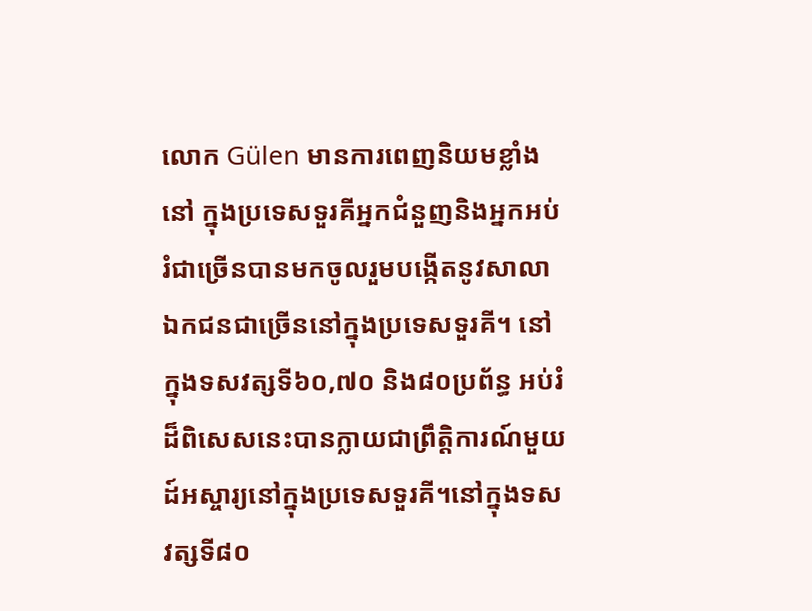លោក Gülen មានការពេញនិយមខ្លាំងនៅ ក្នុងប្រទេសទួរគីអ្នកជំនួញនិងអ្នកអប់រំជាច្រើនបានមកចូលរួមបង្កើតនូវសាលា ឯកជនជាច្រើននៅក្នុងប្រទេសទួរគី។ នៅក្នុងទសវត្សទី៦០,៧០ និង៨០ប្រព័ន្ធ អប់រំដ៏ពិសេសនេះបានក្លាយជាព្រឹត្តិការណ៍មួយដ៍អស្ចារ្យនៅក្នុងប្រទេសទួរគី។នៅក្នុងទសវត្សទី៨០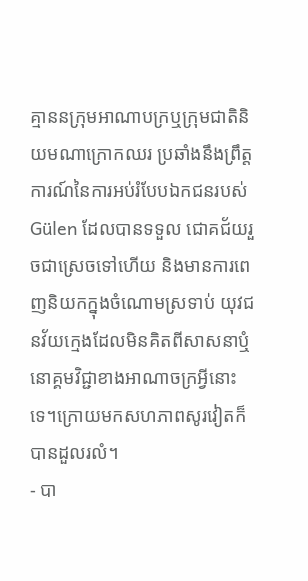គ្មាននក្រុមអាណាបក្រឬក្រុមជាតិនិយមណាក្រោកឈរ ប្រឆាំងនឹងព្រឹត្តការណ៍នៃការអប់រំបែបឯកជនរបស់ Gülen ដែលបានទទួល ជោគជ័យរួចជាស្រេចទៅហើយ និងមានការពេញនិយកក្នុងចំណោមស្រទាប់ យុវជនវ័យក្មេងដែលមិនគិតពីសាសនាឬំនោគ្គមវិជ្ជាខាងអាណាចក្រអ្វីនោះទេ។ក្រោយមកសហភាពសូរវៀតក៏បានដួលរលំ។
- បា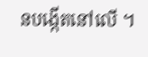នបង្កើតនៅលើ ។